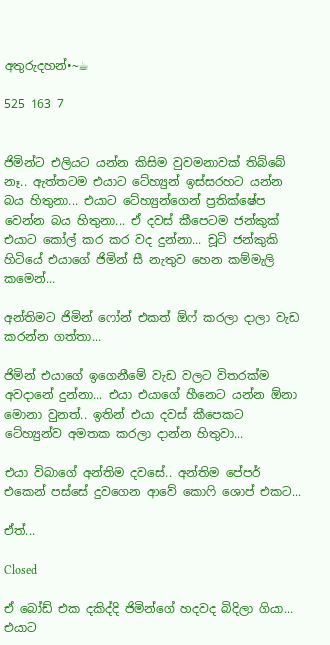අතුරුදහන්•~☕

525 163 7


ජිමින්ට එලියට යන්න කිසිම වුවමනාවක් තිබ්බේ නෑ.. ඇත්තටම එයාට ටේහ්‍යුන් ඉස්සරහට යන්න බය හිතුනා... එයාට ටේහ්‍යුන්ගෙන් ප්‍රතික්ෂේප වෙන්න බය හිතුනා... ඒ දවස් කීපෙටම ජන්කුක් එයාට කෝල් කර කර වද දුන්නා... චූටි ජන්කුකි හිටියේ එයාගේ ජිමින් සී නැතුව හෙන කම්මැලි කමෙන්...

අන්තිමට ජිමින් ෆෝන් එකත් ඕෆ් කරලා දාලා වැඩ කරන්න ගත්තා...

ජිමින් එයාගේ ඉගෙනීමේ වැඩ වලට විතරක්ම අවදානේ දුන්නා... එයා එයාගේ හීනෙට යන්න ඕනා මොනා වුනත්.. ඉතින් එයා දවස් කීපෙකට ටේහ්‍යුන්ව අමතක කරලා දාන්න හිතුවා...

එයා විබාගේ අන්තිම දවසේ.. අන්තිම පේපර් එකෙන් පස්සේ දුවගෙන ආවේ කොෆි ශොප් එකට...

ඒත්...

Closed

ඒ බෝඩ් එක දකිද්දි ජිමින්ගේ හදවද බිදිලා ගියා... එයාට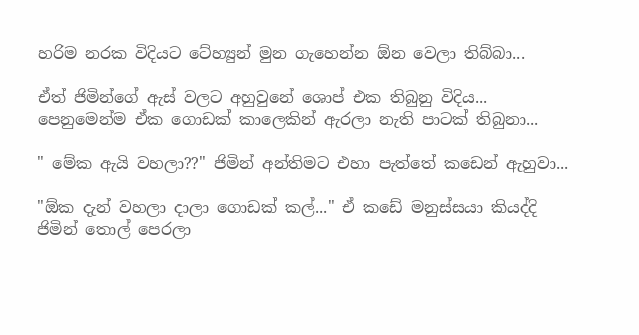හරිම නරක විදියට ටේහ්‍යුන් මුන ගැහෙන්න ඕන වෙලා තිබ්බා...

ඒත් ජිමින්ගේ ඇස් වලට අහුවුනේ ශොප් එක තිබුනු විදිය... පෙනුමෙන්ම ඒක ගොඩක් කාලෙකින් ඇරලා නැති පාටක් තිබුනා...

" මේක ඇයි වහලා??" ජිමින් අන්තිමට එහා පැත්තේ කඩෙන් ඇහුවා...

"ඕක දැන් වහලා දාලා ගොඩක් කල්..." ඒ කඩේ මනුස්සයා කියද්දි ජිමින් තොල් පෙරලා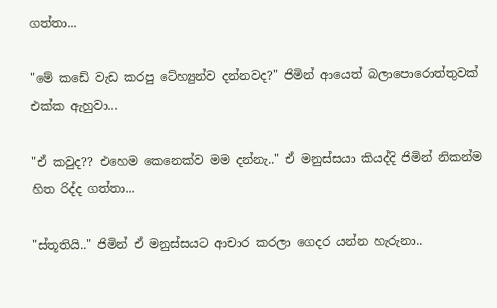ගත්තා...

"මේ කඩේ වැඩ කරපු ටේහ්‍යුන්ව දන්නවද?" ජිමින් ආයෙත් බලාපොරොත්තුවක් එක්ක ඇහුවා...

"ඒ කවුද?? එහෙම කෙනෙක්ව මම දන්නැ.." ඒ මනුස්සයා කියද්දි ජිමින් නිකන්ම හිත රිද්ද ගත්තා...

"ස්තූතියි.." ජිමින් ඒ මනුස්සයට ආචාර කරලා ගෙදර යන්න හැරුනා..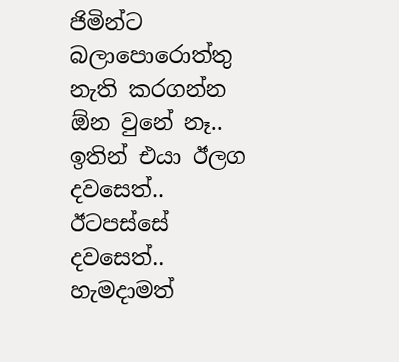ජිමින්ට බලාපොරොත්තු නැති කරගන්න ඕන වුනේ නෑ.. ඉතින් එයා ඊලග දවසෙත්.. ඊටපස්සේ දවසෙත්.. හැමදාමත්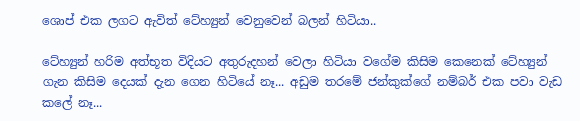ශොප් එක ලගට ඇවිත් ටේහ්‍යුන් වෙනුවෙන් බලන් හිටියා..

ටේහ්‍යුන් හරිම අත්භූත විදියට අතුරුදහන් වෙලා හිටියා වගේම කිසිම කෙනෙක් ටේහ්‍යුන් ගැන කිසිම දෙයක් දැන ගෙන හිටියේ නෑ... අඩුම තරමේ ජන්කුක්ගේ නම්බර් එක පවා වැඩ කලේ නෑ...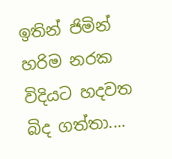ඉතින් ජිමින් හරිම නරක විදියට හදවත බිද ගත්තා....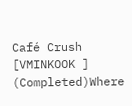Café Crush  [VMINKOOK ] (Completed)Where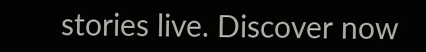stories live. Discover now